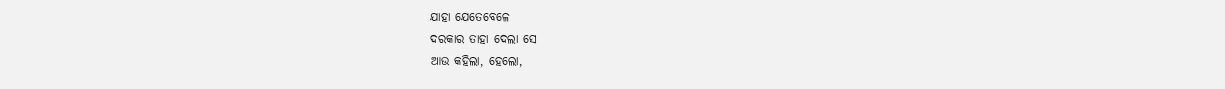ଯାହା ଯେତେବେଳେ
ଦରକାର ତାହା ଦେଲା ସେ
ଆଉ କହିଲା, ହେଲୋ,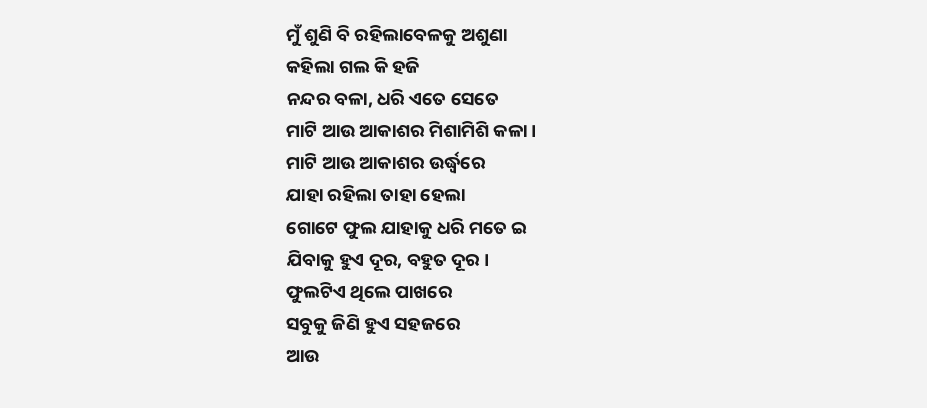ମୁଁ ଶୁଣି ବି ରହିଲାବେଳକୁ ଅଶୁଣା
କହିଲା ଗଲ କି ହଜି
ନନ୍ଦର ବଳା, ଧରି ଏତେ ସେତେ
ମାଟି ଆଉ ଆକାଶର ମିଶାମିଶି କଳା ।
ମାଟି ଆଉ ଆକାଶର ଉର୍ଦ୍ଧ୍ଵରେ
ଯାହା ରହିଲା ତାହା ହେଲା
ଗୋଟେ ଫୁଲ ଯାହାକୁ ଧରି ମତେ ଇ
ଯିବାକୁ ହୁଏ ଦୂର, ବହୁତ ଦୂର ।
ଫୁଲଟିଏ ଥିଲେ ପାଖରେ
ସବୁକୁ ଜିଣି ହୁଏ ସହଜରେ
ଆଉ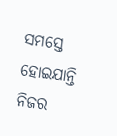ସମସ୍ତେ ହୋଇଯାନ୍ତି ନିଜର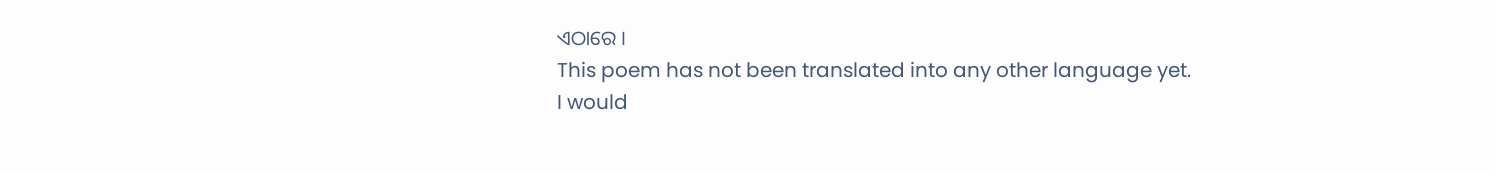ଏଠାରେ ।
This poem has not been translated into any other language yet.
I would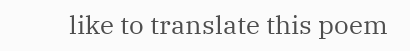like to translate this poem